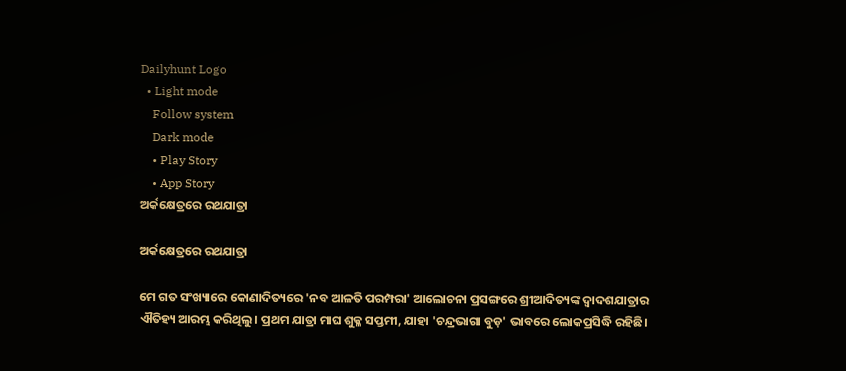Dailyhunt Logo
  • Light mode
    Follow system
    Dark mode
    • Play Story
    • App Story
ଅର୍କକ୍ଷେତ୍ରରେ ରଥଯାତ୍ରା

ଅର୍କକ୍ଷେତ୍ରରେ ରଥଯାତ୍ରା

ମେ ଗତ ସଂଖ୍ୟାରେ କୋଣାଦିତ୍ୟରେ 'ନବ ଆଳତି ପରମ୍ପରା' ଆଲୋଚନା ପ୍ରସଙ୍ଗରେ ଶ୍ରୀଆଦିତ୍ୟଙ୍କ ଦ୍ୱାଦଶଯାତ୍ରାର ଐତିହ୍ୟ ଆରମ୍ଭ କରିଥିଲୁ। ପ୍ରଥମ ଯାତ୍ରା ମାଘ ଶୁକ୍ଳ ସପ୍ତମୀ, ଯାହା 'ଚନ୍ଦ୍ରଭାଗା ବୁଡ଼' ଭାବରେ ଲୋକପ୍ରସିଦ୍ଧି ରହିଛି।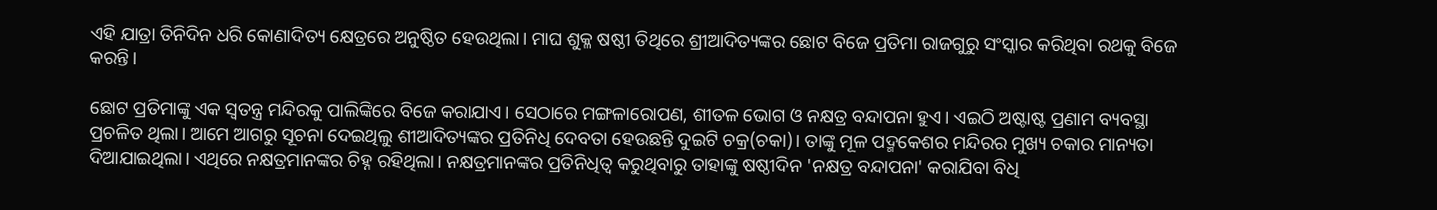ଏହି ଯାତ୍ରା ତିନିଦିନ ଧରି କୋଣାଦିତ୍ୟ କ୍ଷେତ୍ରରେ ଅନୁଷ୍ଠିତ ହେଉଥିଲା। ମାଘ ଶୁକ୍ଳ ଷଷ୍ଠୀ ତିଥିରେ ଶ୍ରୀଆଦିତ୍ୟଙ୍କର ଛୋଟ ବିଜେ ପ୍ରତିମା ରାଜଗୁରୁ ସଂସ୍କାର କରିଥିବା ରଥକୁ ବିଜେ କରନ୍ତି।

ଛୋଟ ପ୍ରତିମାଙ୍କୁ ଏକ ସ୍ବତନ୍ତ୍ର ମନ୍ଦିରକୁ ପାଲିଙ୍କିରେ ବିଜେ କରାଯାଏ। ସେଠାରେ ମଙ୍ଗଳାରୋପଣ, ଶୀତଳ ଭୋଗ ଓ ନକ୍ଷତ୍ର ବନ୍ଦାପନା ହୁଏ। ଏଇଠି ଅଷ୍ଟାଷ୍ଟ ପ୍ରଣାମ ବ୍ୟବସ୍ଥା ପ୍ରଚଳିତ ଥିଲା। ଆମେ ଆଗରୁ ସୂଚନା ଦେଇଥିଲୁ ଶୀଆଦିତ୍ୟଙ୍କର ପ୍ରତିନିଧି ଦେବତା ହେଉଛନ୍ତି ଦୁଇଟି ଚକ୍ର(ଚକା)। ତାଙ୍କୁ ମୂଳ ପଦ୍ମକେଶର ମନ୍ଦିରର ମୁଖ୍ୟ ଚକାର ମାନ୍ୟତା ଦିଆଯାଇଥିଲା। ଏଥିରେ ନକ୍ଷତ୍ରମାନଙ୍କର ଚିହ୍ନ ରହିଥିଲା। ନକ୍ଷତ୍ରମାନଙ୍କର ପ୍ରତିନିଧିତ୍ୱ କରୁଥିବାରୁ ତାହାଙ୍କୁ ଷଷ୍ଠୀଦିନ 'ନକ୍ଷତ୍ର ବନ୍ଦାପନା' କରାଯିବା ବିଧି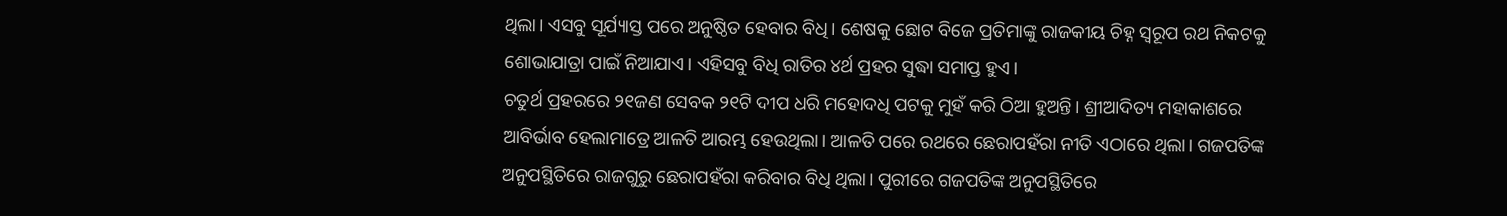ଥିଲା। ଏସବୁ ସୂର୍ଯ୍ୟାସ୍ତ ପରେ ଅନୁଷ୍ଠିତ ହେବାର ବିଧି। ଶେଷକୁ ଛୋଟ ବିଜେ ପ୍ରତିମାଙ୍କୁ ରାଜକୀୟ ଚିହ୍ନ ସ୍ବରୂପ ରଥ ନିକଟକୁ ଶୋଭାଯାତ୍ରା ପାଇଁ ନିଆଯାଏ। ଏହିସବୁ ବିଧି ରାତିର ୪ର୍ଥ ପ୍ରହର ସୁଦ୍ଧା ସମାପ୍ତ ହୁଏ।
ଚତୁର୍ଥ ପ୍ରହରରେ ୨୧ଜଣ ସେବକ ୨୧ଟି ଦୀପ ଧରି ମହୋଦଧି ପଟକୁ ମୁହଁ କରି ଠିଆ ହୁଅନ୍ତି। ଶ୍ରୀଆଦିତ୍ୟ ମହାକାଶରେ ଆବିର୍ଭାବ ହେଲାମାତ୍ରେ ଆଳତି ଆରମ୍ଭ ହେଉଥିଲା। ଆଳତି ପରେ ରଥରେ ଛେରାପହଁରା ନୀତି ଏଠାରେ ଥିଲା। ଗଜପତିଙ୍କ ଅନୁପସ୍ଥିତିରେ ରାଜଗୁରୁ ଛେରାପହଁରା କରିବାର ବିଧି ଥିଲା। ପୁରୀରେ ଗଜପତିଙ୍କ ଅନୁପସ୍ଥିତିରେ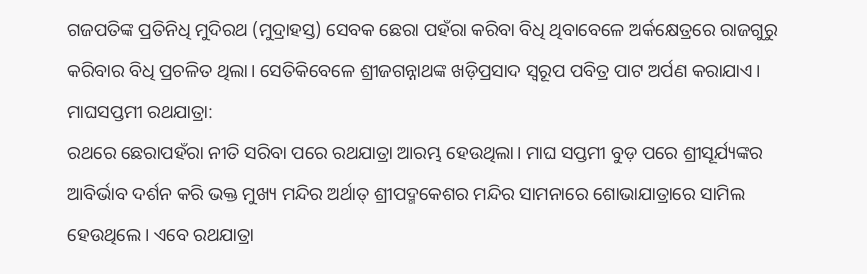ଗଜପତିଙ୍କ ପ୍ରତିନିଧି ମୁଦିରଥ (ମୁଦ୍ରାହସ୍ତ) ସେବକ ଛେରା ପହଁରା କରିବା ବିଧି ଥିବାବେଳେ ଅର୍କକ୍ଷେତ୍ରରେ ରାଜଗୁରୁ କରିବାର ବିଧି ପ୍ରଚଳିତ ଥିଲା। ସେତିକିବେଳେ ଶ୍ରୀଜଗନ୍ନାଥଙ୍କ ଖଡ଼ିପ୍ରସାଦ ସ୍ବରୂପ ପବିତ୍ର ପାଟ ଅର୍ପଣ କରାଯାଏ।
ମାଘସପ୍ତମୀ ରଥଯାତ୍ରା:
ରଥରେ ଛେରାପହଁରା ନୀତି ସରିବା ପରେ ରଥଯାତ୍ରା ଆରମ୍ଭ ହେଉଥିଲା। ମାଘ ସପ୍ତମୀ ବୁଡ଼ ପରେ ଶ୍ରୀସୂର୍ଯ୍ୟଙ୍କର ଆବିର୍ଭାବ ଦର୍ଶନ କରି ଭକ୍ତ ମୁଖ୍ୟ ମନ୍ଦିର ଅର୍ଥାତ୍‌ ଶ୍ରୀପଦ୍ମକେଶର ମନ୍ଦିର ସାମନାରେ ଶୋଭାଯାତ୍ରାରେ ସାମିଲ ହେଉଥିଲେ। ଏବେ ରଥଯାତ୍ରା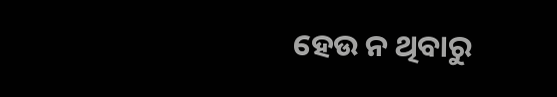ହେଉ ନ ଥିବାରୁ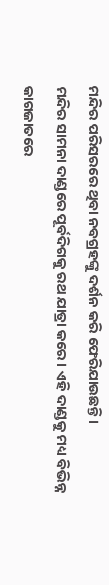ମନ୍ଦିର ପରିସରରେ ଥିବା ନବଗ୍ରହଙ୍କୁ ଦର୍ଶନ କରି ଫେରିଯାଉଛନ୍ତି।
ମନ୍ଦିର ସାମନା ଦାଣ୍ଡରେ ପୂର୍ବଦିଗକୁ ରଥ ଯାତ୍ରା କରେ। ଏହି ଦାଣ୍ଡକୁ ମଧ୍ୟ ବିଭିନ୍ନ କାଗଜାତରେ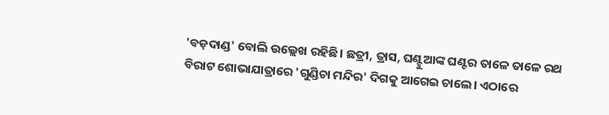'ବଡ଼ଦାଣ୍ଡ' ବୋଲି ଉଲ୍ଲେଖ ରହିଛି। ଛତ୍ରୀ, ତ୍ରାସ, ଘଣ୍ଟୁଆଙ୍କ ଘଣ୍ଟର ତାଳେ ତାଳେ ରଥ ବିରାଟ ଶୋଭାଯାତ୍ରାରେ 'ଗୁଣ୍ଡିଚା ମନ୍ଦିର' ଦିଗକୁ ଆଗେଇ ଚାଲେ। ଏଠାରେ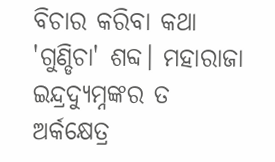ବିଚାର କରିବା କଥା 'ଗୁଣ୍ଡିଚା' ଶବ୍ଦ। ମହାରାଜା ଇନ୍ଦ୍ରଦ୍ୟୁମ୍ନଙ୍କର ତ ଅର୍କକ୍ଷେତ୍ର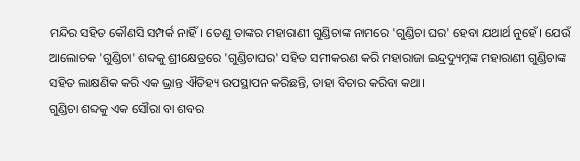ମନ୍ଦିର ସହିତ କୌଣସି ସମ୍ପର୍କ ନାହିଁ। ତେଣୁ ତାଙ୍କର ମହାରାଣୀ ଗୁଣ୍ଡିଚାଙ୍କ ନାମରେ 'ଗୁଣ୍ଡିଚା ଘର' ହେବା ଯଥାର୍ଥ ନୁହେଁ। ଯେଉଁ ଆଲୋଚକ 'ଗୁଣ୍ଡିଚା' ଶବ୍ଦକୁ ଶ୍ରୀକ୍ଷେତ୍ରରେ 'ଗୁଣ୍ଡିଚାଘର' ସହିତ ସମୀକରଣ କରି ମହାରାଜା ଇନ୍ଦ୍ରଦ୍ୟୁମ୍ନଙ୍କ ମହାରାଣୀ ଗୁଣ୍ଡିଚାଙ୍କ ସହିତ ଲାକ୍ଷଣିକ କରି ଏକ ଭ୍ରାନ୍ତ ଐତିହ୍ୟ ଉପସ୍ଥାପନ କରିଛନ୍ତି, ତାହା ବିଚାର କରିବା କଥା।
ଗୁଣ୍ଡିଚା ଶବ୍ଦକୁ ଏକ ସୌରା ବା ଶବର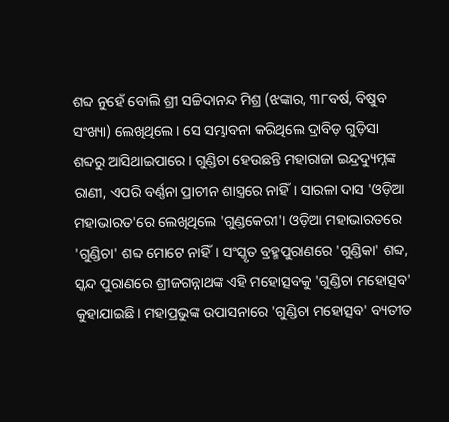ଶବ୍ଦ ନୁହେଁ ବୋଲି ଶ୍ରୀ ସଚ୍ଚିଦାନନ୍ଦ ମିଶ୍ର (ଝଙ୍କାର, ୩୮ବର୍ଷ, ବିଷୁବ ସଂଖ୍ୟା) ଲେଖିଥିଲେ। ସେ ସମ୍ଭାବନା କରିଥିଲେ ଦ୍ରାବିଡ଼ ଗୁଡ଼ିସା ଶବ୍ଦରୁ ଆସିଥାଇପାରେ। ଗୁଣ୍ଡିଚା ହେଉଛନ୍ତି ମହାରାଜା ଇନ୍ଦ୍ରଦ୍ୟୁମ୍ନଙ୍କ ରାଣୀ, ଏପରି ବର୍ଣ୍ଣନା ପ୍ରାଚୀନ ଶାସ୍ତ୍ରରେ ନାହିଁ। ସାରଳା ଦାସ 'ଓଡ଼ିଆ ମହାଭାରତ'ରେ ଲେଖିଥିଲେ 'ଗୁଣ୍ଡକେରୀ'। ଓଡ଼ିଆ ମହାଭାରତରେ 'ଗୁଣ୍ଡିଚା' ଶବ୍ଦ ମୋଟେ ନାହିଁ। ସଂସ୍କୃତ ବ୍ରହ୍ମପୁରାଣରେ 'ଗୁଣ୍ଡିକା' ଶବ୍ଦ, ସ୍କନ୍ଦ ପୁରାଣରେ ଶ୍ରୀଜଗନ୍ନାଥଙ୍କ ଏହି ମହୋତ୍ସବକୁ 'ଗୁଣ୍ଡିଚା ମହୋତ୍ସବ' କୁହାଯାଇଛି। ମହାପ୍ରଭୁଙ୍କ ଉପାସନାରେ 'ଗୁଣ୍ଡିଚା ମହୋତ୍ସବ' ବ୍ୟତୀତ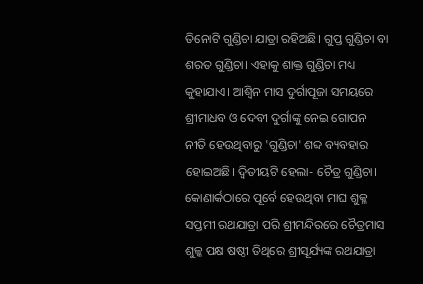ତିନୋଟି ଗୁଣ୍ଡିଚା ଯାତ୍ରା ରହିଅଛି। ଗୁପ୍ତ ଗୁଣ୍ଡିଚା ବା ଶରତ ଗୁଣ୍ଡିଚା। ଏହାକୁ ଶାକ୍ତ ଗୁଣ୍ଡିଚା ମଧ୍ୟ କୁହାଯାଏ। ଆଶ୍ୱିନ ମାସ ଦୁର୍ଗାପୂଜା ସମୟରେ ଶ୍ରୀମାଧବ ଓ ଦେବୀ ଦୁର୍ଗାଙ୍କୁ ନେଇ ଗୋପନ ନୀତି ହେଉଥିବାରୁ 'ଗୁଣ୍ଡିଚା' ଶବ୍ଦ ବ୍ୟବହାର ହୋଇଅଛି। ଦ୍ୱିତୀୟଟି ହେଲା- ଚୈତ୍ର ଗୁଣ୍ଡିଚା। କୋଣାର୍କଠାରେ ପୂର୍ବେ ହେଉଥିବା ମାଘ ଶୁକ୍ଳ ସପ୍ତମୀ ରଥଯାତ୍ରା ପରି ଶ୍ରୀମନ୍ଦିରରେ ଚୈତ୍ରମାସ ଶୁଳ୍କ ପକ୍ଷ ଷଷ୍ଠୀ ତିଥିରେ ଶ୍ରୀସୂର୍ଯ୍ୟଙ୍କ ରଥଯାତ୍ରା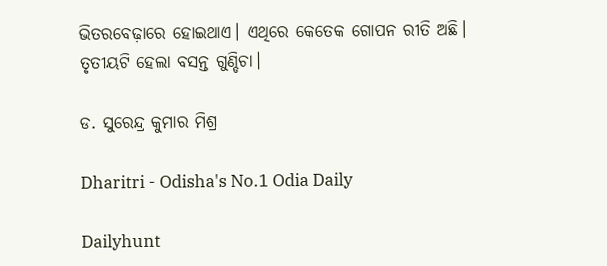ଭିତରବେଢ଼ାରେ ହୋଇଥାଏ। ଏଥିରେ କେତେକ ଗୋପନ ରୀତି ଅଛି। ତୃତୀୟଟି ହେଲା ବସନ୍ତ ଗୁଣ୍ଡିଚା।

ଡ. ସୁରେନ୍ଦ୍ର କୁମାର ମିଶ୍ର

Dharitri - Odisha's No.1 Odia Daily

Dailyhunt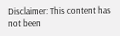Disclaimer: This content has not been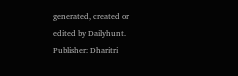generated, created or edited by Dailyhunt. Publisher: Dharitri